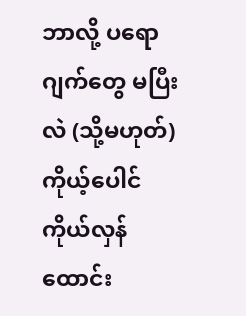ဘာလို့ ပရောဂျက်တွေ မပြီးလဲ (သို့မဟုတ်) ကိုယ့်ပေါင်ကိုယ်လှန်ထောင်း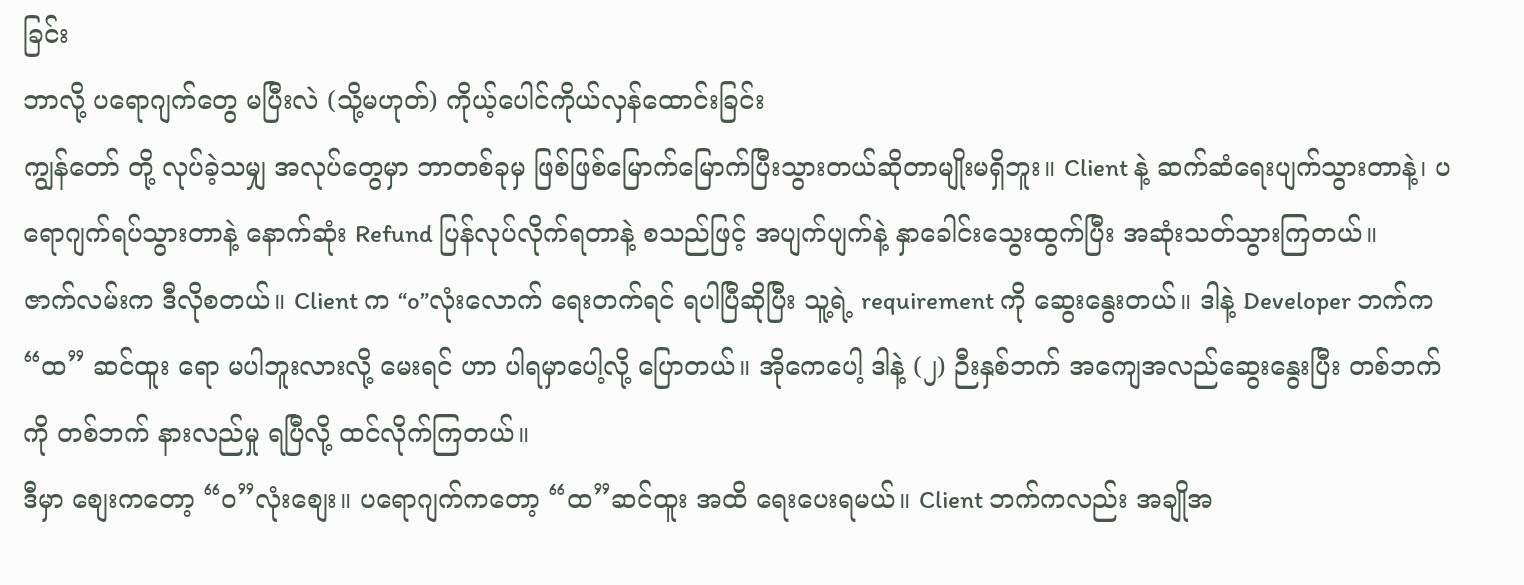ခြင်း
ဘာလို့ ပရောဂျက်တွေ မပြီးလဲ (သို့မဟုတ်) ကိုယ့်ပေါင်ကိုယ်လှန်ထောင်းခြင်း
ကျွန်တော် တို့ လုပ်ခဲ့သမျှ အလုပ်တွေမှာ ဘာတစ်ခုမှ ဖြစ်ဖြစ်မြောက်မြောက်ပြီးသွားတယ်ဆိုတာမျိုးမရှိဘူး။ Client နဲ့ ဆက်ဆံရေးပျက်သွားတာနဲ့၊ ပရောဂျက်ရပ်သွားတာနဲ့ နောက်ဆုံး Refund ပြန်လုပ်လိုက်ရတာနဲ့ စသည်ဖြင့် အပျက်ပျက်နဲ့ နှာခေါင်းသွေးထွက်ပြီး အဆုံးသတ်သွားကြတယ်။
ဇာက်လမ်းက ဒီလိုစတယ်။ Client က “o”လုံးလောက် ရေးတက်ရင် ရပါပြီဆိုပြီး သူ့ရဲ့ requirement ကို ဆွေးနွေးတယ်။ ဒါနဲ့ Developer ဘက်က “ထ” ဆင်ထူး ရော မပါဘူးလားလို့ မေးရင် ဟာ ပါရမှာပေါ့လို့ ပြောတယ်။ အိုကေပေါ့ ဒါနဲ့ (၂) ဉီးနှစ်ဘက် အကျေအလည်ဆွေးနွေးပြီး တစ်ဘက်ကို တစ်ဘက် နားလည်မှု ရပြီလို့ ထင်လိုက်ကြတယ်။
ဒီမှာ စျေးကတော့ “၀”လုံးစျေး။ ပရောဂျက်ကတော့ “ထ”ဆင်ထူး အထိ ရေးပေးရမယ်။ Client ဘက်ကလည်း အချိုအ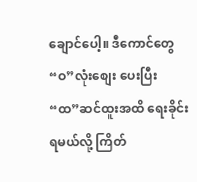ချောင်ပေါ့။ ဒီကောင်တွေ “ဝ”လုံးစျေး ပေးပြီး “ထ”ဆင်ထူးအထိ ရေးခိုင်းရမယ်လို့ ကြိတ်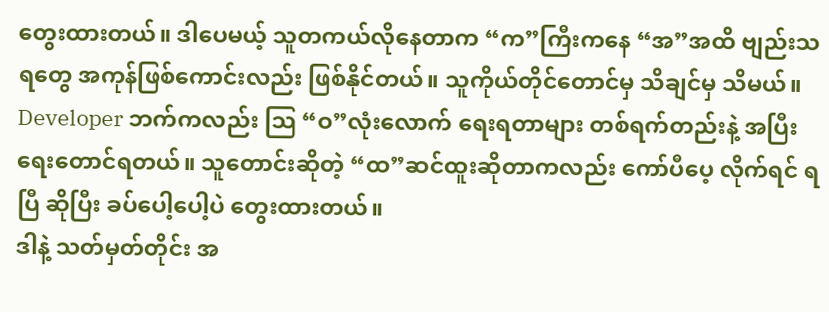တွေးထားတယ်။ ဒါပေမယ့် သူတကယ်လိုနေတာက “က”ကြီးကနေ “အ”အထိ ဗျည်းသရတွေ အကုန်ဖြစ်ကောင်းလည်း ဖြစ်နိုင်တယ်။ သူကိုယ်တိုင်တောင်မှ သိချင်မှ သိမယ်။
Developer ဘက်ကလည်း သြ “ဝ”လုံးလောက် ရေးရတာများ တစ်ရက်တည်းနဲ့ အပြီးရေးတောင်ရတယ်။ သူတောင်းဆိုတဲ့ “ထ”ဆင်ထူးဆိုတာကလည်း ကော်ပီပေ့ လိုက်ရင် ရပြီ ဆိုပြီး ခပ်ပေါ့ပေါ့ပဲ တွေးထားတယ်။
ဒါနဲ့ သတ်မှတ်တိုင်း အ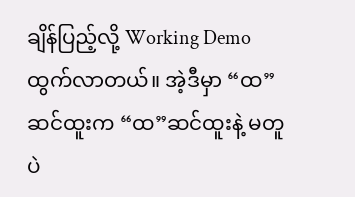ချိန်ပြည့်လို့ Working Demo ထွက်လာတယ်။ အဲ့ဒီမှာ “ထ”ဆင်ထူးက “ထ”ဆင်ထူးနဲ့ မတူပဲ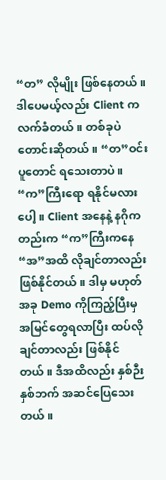“တ” လိုမျိုး ဖြစ်နေတယ်။ ဒါပေမယ့်လည်း Client က လက်ခံတယ်။ တစ်ခုပဲ တောင်းဆိုတယ်။ “တ”ဝင်းပူတောင် ရသေးတာပဲ။ “က”ကြီးရော ရနိုင်မလားပေါ့။ Client အနေနဲ့ နဂိုကတည်းက “က”ကြီးကနေ “အ”အထိ လိုချင်တာလည်း ဖြစ်နိုင်တယ်။ ဒါမှ မဟုတ် အခု Demo ကိုကြည့်ပြီးမှ အမြင်တွေရလာပြီး ထပ်လိုချင်တာလည်း ဖြစ်နိုင်တယ်။ ဒီအထိလည်း နှစ်ဉီးနှစ်ဘက် အဆင်ပြေသေးတယ်။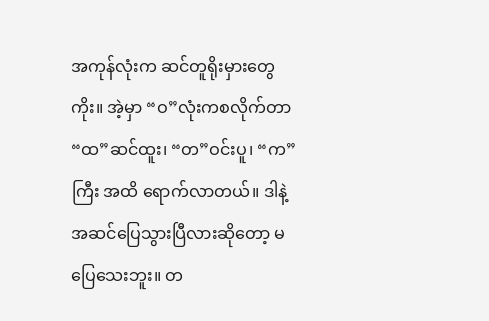အကုန်လုံးက ဆင်တူရိုးမှားတွေကိုး။ အဲ့မှာ “ဝ”လုံးကစလိုက်တာ “ထ”ဆင်ထူး၊ “တ”ဝင်းပူ၊ “က”ကြီး အထိ ရောက်လာတယ်။ ဒါနဲ့ အဆင်ပြေသွားပြီလားဆိုတော့ မပြေသေးဘူး။ တ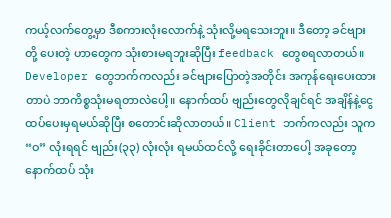ကယ့်လက်တွေ့မှာ ဒီစကားလုံးလောက်နဲ့ သုံးလို့မရသေးဘူး။ ဒီတော့ ခင်ဗျားတို့ ပေးတဲ့ ဟာတွေက သုံးစားမရဘူးဆိုပြီး feedback တွေစရလာတယ်။ Developer တွေဘက်ကလည်း ခင်ဗျားပြောတဲ့အတိုင်း အကုန်ရေးပေးထားတာပဲ ဘာကိစ္စသုံးမရတာလဲပေါ့။ နောက်ထပ် ဗျည်းတွေလိုချင်ရင် အချိန်နဲ့ငွေ ထပ်ပေးမှရမယ်ဆိုပြီး စတောင်းဆိုလာတယ်။ Client ဘက်ကလည်း သူက “ဝ” လုံးရရင် ဗျည်း(၃၃) လုံးလုံး ရမယ်ထင်လို့ ရေးခိုင်းတာပေါ့ အခုတော့ နောက်ထပ် သုံး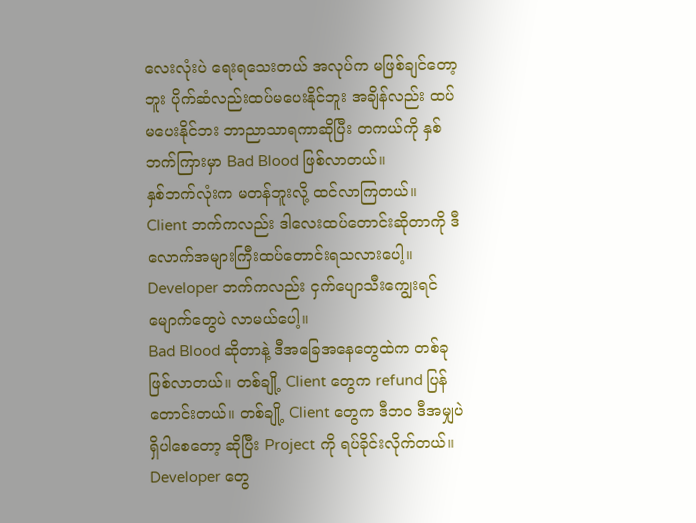လေးလုံးပဲ ရေးရသေးတယ် အလုပ်က မဖြစ်ချင်တော့ဘူး ပိုက်ဆံလည်းထပ်မပေးနိုင်ဘူး အချိန်လည်း ထပ်မပေးနိုင်ဘး ဘာညာသာရကာဆိုပြီး တကယ်ကို နှစ်ဘက်ကြားမှာ Bad Blood ဖြစ်လာတယ်။
နှစ်ဘက်လုံးက မတန်ဘူးလို့ ထင်လာကြတယ်။ Client ဘက်ကလည်း ဒါလေးထပ်တောင်းဆိုတာကို ဒီလောက်အများကြီးထပ်တောင်းရသလားပေါ့။ Developer ဘက်ကလည်း ငှက်ပျောသီးကျွေးရင် မျောက်တွေပဲ လာမယ်ပေါ့။
Bad Blood ဆိုတာနဲ့ ဒီအခြေအနေတွေထဲက တစ်ခု ဖြစ်လာတယ်။ တစ်ချို့ Client တွေက refund ပြန်တောင်းတယ်။ တစ်ချို့ Client တွေက ဒီဘဝ ဒီအမျှပဲ ရှိပါစေတော့ ဆိုပြီး Project ကို ရပ်ခိုင်းလိုက်တယ်။ Developer တွေ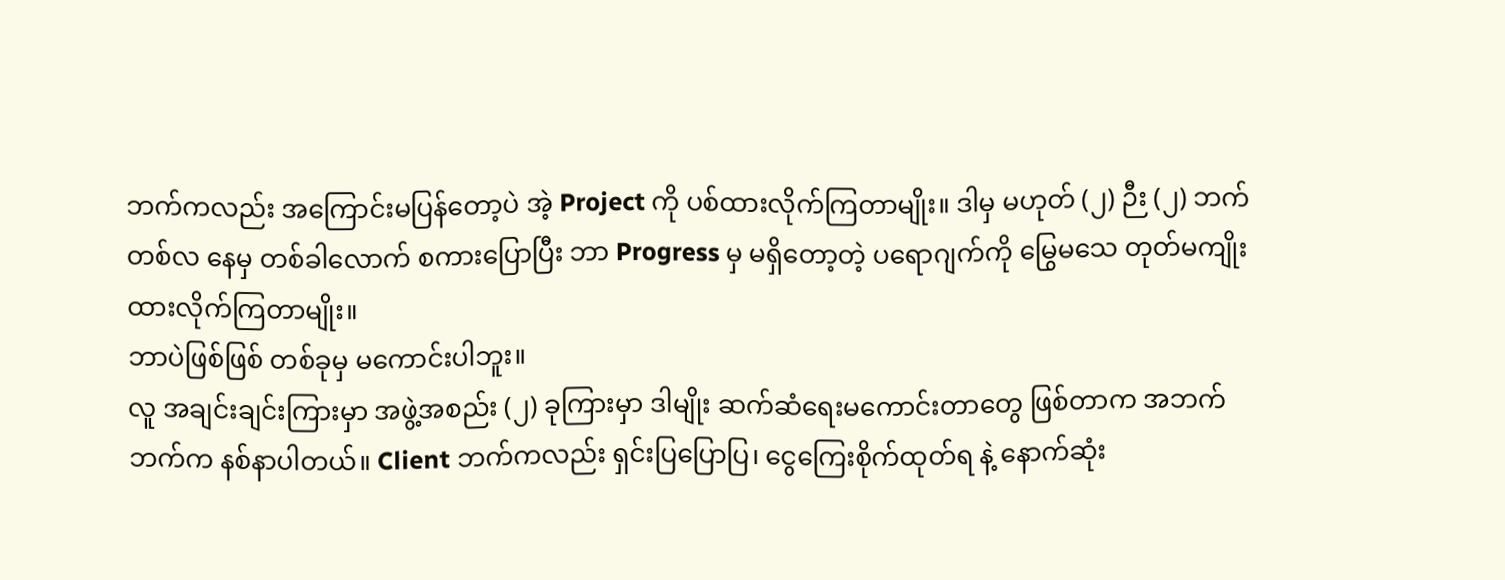ဘက်ကလည်း အကြောင်းမပြန်တော့ပဲ အဲ့ Project ကို ပစ်ထားလိုက်ကြတာမျိုး။ ဒါမှ မဟုတ် (၂) ဉီး (၂) ဘက် တစ်လ နေမှ တစ်ခါလောက် စကားပြောပြီး ဘာ Progress မှ မရှိတော့တဲ့ ပရောဂျက်ကို မြွေမသေ တုတ်မကျိုး ထားလိုက်ကြတာမျိုး။
ဘာပဲဖြစ်ဖြစ် တစ်ခုမှ မကောင်းပါဘူး။
လူ အချင်းချင်းကြားမှာ အဖွဲ့အစည်း (၂) ခုကြားမှာ ဒါမျိုး ဆက်ဆံရေးမကောင်းတာတွေ ဖြစ်တာက အဘက်ဘက်က နစ်နာပါတယ်။ Client ဘက်ကလည်း ရှင်းပြပြောပြ၊ ငွေကြေးစိုက်ထုတ်ရ နဲ့ နောက်ဆုံး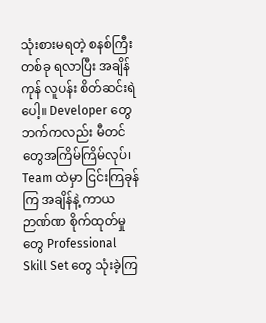သုံးစားမရတဲ့ စနစ်ကြီးတစ်ခု ရလာပြီး အချိန်ကုန် လူပန်း စိတ်ဆင်းရဲပေါ့။ Developer တွေဘက်ကလည်း မီတင်တွေအကြိမ်ကြိမ်လုပ်၊ Team ထဲမှာ ငြင်းကြခုန်ကြ အချိန်နဲ့ ကာယ ဉာဏ်ဏ စိုက်ထုတ်မှုတွေ Professional Skill Set တွေ သုံးခဲ့ကြ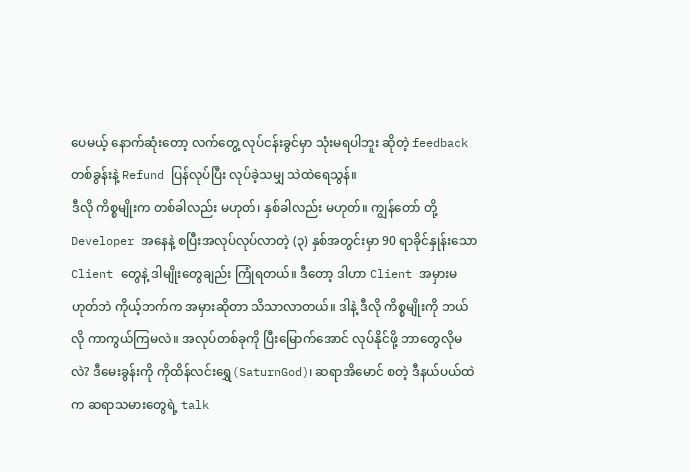ပေမယ့် နောက်ဆုံးတော့ လက်တွေ့ လုပ်ငန်းခွင်မှာ သုံးမရပါဘူး ဆိုတဲ့ feedback တစ်ခွန်းနဲ့ Refund ပြန်လုပ်ပြီး လုပ်ခဲ့သမျှ သဲထဲရေသွန်။
ဒီလို ကိစ္စမျိုးက တစ်ခါလည်း မဟုတ်၊ နှစ်ခါလည်း မဟုတ်။ ကျွန်တော် တို့ Developer အနေနဲ့ စပြီးအလုပ်လုပ်လာတဲ့ (၃) နှစ်အတွင်းမှာ 90 ရာခိုင်နှုန်းသော Client တွေနဲ့ ဒါမျိုးတွေချည်း ကြုံရတယ်။ ဒီတော့ ဒါဟာ Client အမှားမဟုတ်ဘဲ ကိုယ့်ဘက်က အမှားဆိုတာ သိသာလာတယ်။ ဒါနဲ့ ဒီလို ကိစ္စမျိုးကို ဘယ်လို ကာကွယ်ကြမလဲ။ အလုပ်တစ်ခုကို ပြီးမြောက်အောင် လုပ်နိုင်ဖို့ ဘာတွေလိုမလဲ? ဒီမေးခွန်းကို ကိုထိန်လင်းရွှေ(SaturnGod)၊ ဆရာအိမောင် စတဲ့ ဒီနယ်ပယ်ထဲက ဆရာသမားတွေရဲ့ talk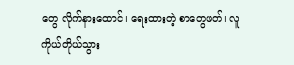တွေ လိုက်နားထောင်၊ ရေးထားတဲ့ စာတွေဖတ်၊ လူကိုယ်တိုယ်သွား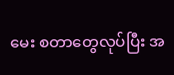မေး စတာတွေလုပ်ပြီး အ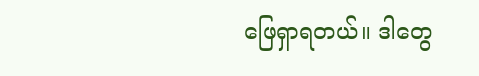ဖြေရှာရတယ်။ ဒါတွေ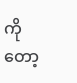ကိုတော့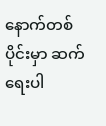နောက်တစ်ပိုင်းမှာ ဆက်ရေးပါ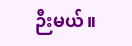ဉီးမယ်။